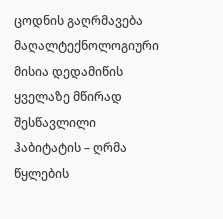ცოდნის გაღრმავება
მაღალტექნოლოგიური მისია დედამიწის ყველაზე მწირად შესწავლილი ჰაბიტატის – ღრმა წყლების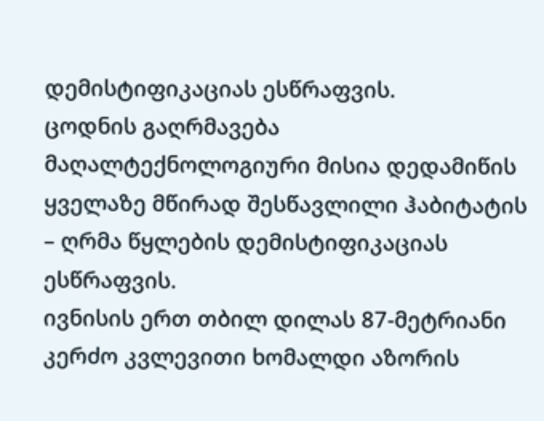დემისტიფიკაციას ესწრაფვის.
ცოდნის გაღრმავება
მაღალტექნოლოგიური მისია დედამიწის ყველაზე მწირად შესწავლილი ჰაბიტატის – ღრმა წყლების დემისტიფიკაციას ესწრაფვის.
ივნისის ერთ თბილ დილას 87-მეტრიანი კერძო კვლევითი ხომალდი აზორის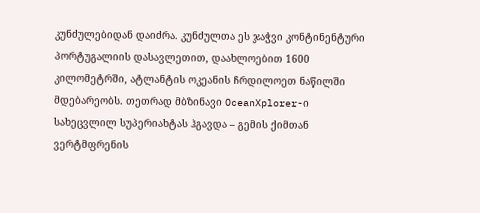კუნძულებიდან დაიძრა. კუნძულთა ეს ჯაჭვი კონტინენტური პორტუგალიის დასავლეთით, დაახლოებით 1600 კილომეტრში, ატლანტის ოკეანის ჩრდილოეთ ნაწილში მდებარეობს. თეთრად მბზინავი OceanXplorer-ი სახეცვლილ სუპერიახტას ჰგავდა – გემის ქიმთან ვერტმფრენის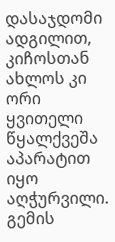დასაჯდომი ადგილით, კიჩოსთან ახლოს კი ორი ყვითელი წყალქვეშა აპარატით იყო აღჭურვილი. გემის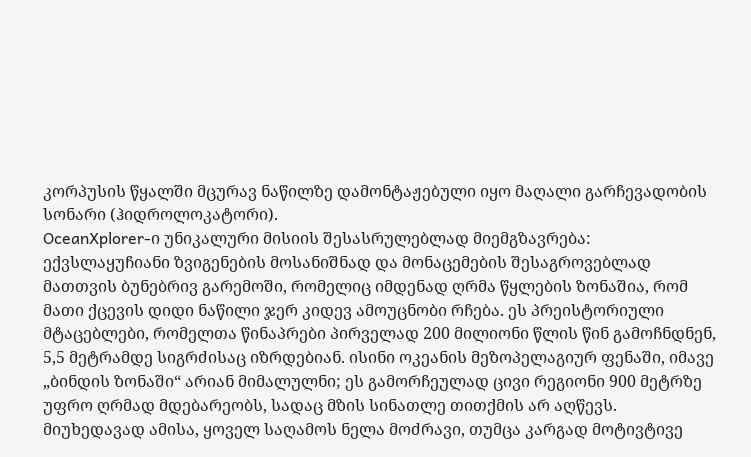კორპუსის წყალში მცურავ ნაწილზე დამონტაჟებული იყო მაღალი გარჩევადობის სონარი (ჰიდროლოკატორი).
OceanXplorer-ი უნიკალური მისიის შესასრულებლად მიემგზავრება: ექვსლაყუჩიანი ზვიგენების მოსანიშნად და მონაცემების შესაგროვებლად მათთვის ბუნებრივ გარემოში, რომელიც იმდენად ღრმა წყლების ზონაშია, რომ მათი ქცევის დიდი ნაწილი ჯერ კიდევ ამოუცნობი რჩება. ეს პრეისტორიული მტაცებლები, რომელთა წინაპრები პირველად 200 მილიონი წლის წინ გამოჩნდნენ, 5,5 მეტრამდე სიგრძისაც იზრდებიან. ისინი ოკეანის მეზოპელაგიურ ფენაში, იმავე „ბინდის ზონაში“ არიან მიმალულნი; ეს გამორჩეულად ცივი რეგიონი 900 მეტრზე უფრო ღრმად მდებარეობს, სადაც მზის სინათლე თითქმის არ აღწევს. მიუხედავად ამისა, ყოველ საღამოს ნელა მოძრავი, თუმცა კარგად მოტივტივე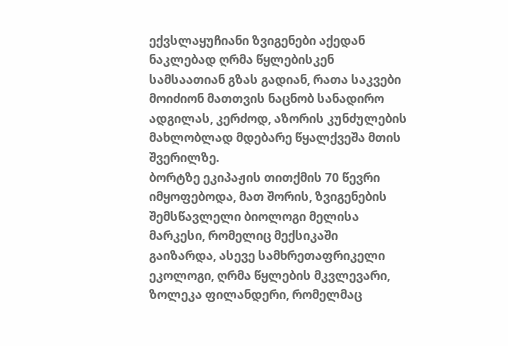ექვსლაყუჩიანი ზვიგენები აქედან ნაკლებად ღრმა წყლებისკენ სამსაათიან გზას გადიან, რათა საკვები მოიძიონ მათთვის ნაცნობ სანადირო ადგილას, კერძოდ, აზორის კუნძულების მახლობლად მდებარე წყალქვეშა მთის შვერილზე.
ბორტზე ეკიპაჟის თითქმის 70 წევრი იმყოფებოდა, მათ შორის, ზვიგენების შემსწავლელი ბიოლოგი მელისა მარკესი, რომელიც მექსიკაში გაიზარდა, ასევე სამხრეთაფრიკელი ეკოლოგი, ღრმა წყლების მკვლევარი, ზოლეკა ფილანდერი, რომელმაც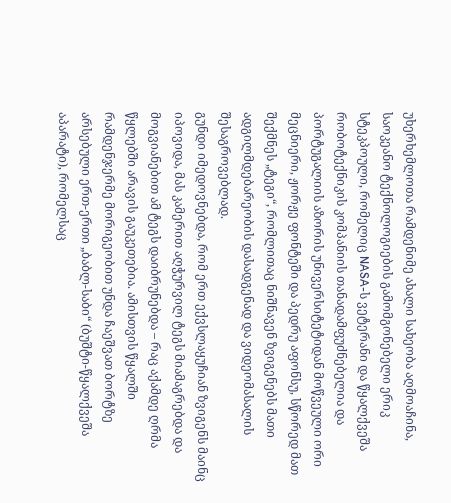უხერხემლოთა რამდენიმე ახალი სახეობა აღმოაჩინა, საოკეანო ტექნოლოგიების გამომგონებელი ერიკ სტეკპოული, რომელიც NASA-ს ვეტერანი და წყალქვეშა რობოტექნიკის კომპანიის თანადამფუძნებელია და პორტუგალიის აზორის უნივერსიტეტიდან მოწვეული ორი მეცნიერი, ჟორჟე ფონტეში და პედრუ აფონსუ, სწორედ მათ შექმნეს „ტეგი“, რომლითაც ნიშნავენ ზვიგენებს მათი ადგილმდებარეობის დასადგენად და ვიდეომასალის შესაგროვებლად.
გუნდი იმედოვნებდა, რომ ერთ ექვსლაყუჩიან ზვიგენს მაინც იპოვიდა, მას კამერით აღჭურვილ ტეგს მიამაგრებდა და მოგვიანებით ამ ტეგს დაიბრუნებდა – რაც აქამდე ღრმა წყლებში არავის გაუკეთებია. ამისთვის წყალში რამდენჯერმე მორიგეობით უნდა ჩაეშვათ ბორტზე არსებული ერთ-ერთი „ბაბლ-საბი“ (ბუშტი-წყალქვეშა აპარატი), რომელსაც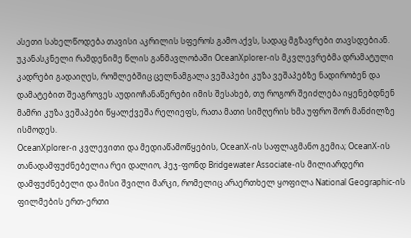ასეთი სახელწოდება თავისი აკრილის სფეროს გამო აქვს, სადაც მგზავრები თავსდებიან. უკანასკნელი რამდენიმე წლის განმავლობაში OceanXplorer-ის მკვლევრებმა დრამატული კადრები გადაიღეს, რომლებშიც ცელნამგალა ვეშაპები კუზა ვეშაპებზე ნადირობენ და დამატებით შეაგროვეს აუდიოჩანაწერები იმის შესახებ, თუ როგორ შეიძლება იყენებდნენ მამრი კუზა ვეშაპები წყალქვეშა რელიეფს, რათა მათი სიმღერის ხმა უფრო შორ მანძილზე ისმოდეს.
OceanXplorer-ი კვლევითი და მედიაწამოწყების, OceanX-ის საფლაგმანო გემია; OceanX-ის თანადამფუძნებელია რეი დალიო, ჰეჯ-ფონდ Bridgewater Associate-ის მილიარდერი დამფუძნებელი და მისი შვილი მარკი, რომელიც არაერთხელ ყოფილა National Geographic-ის ფილმების ერთ-ერთი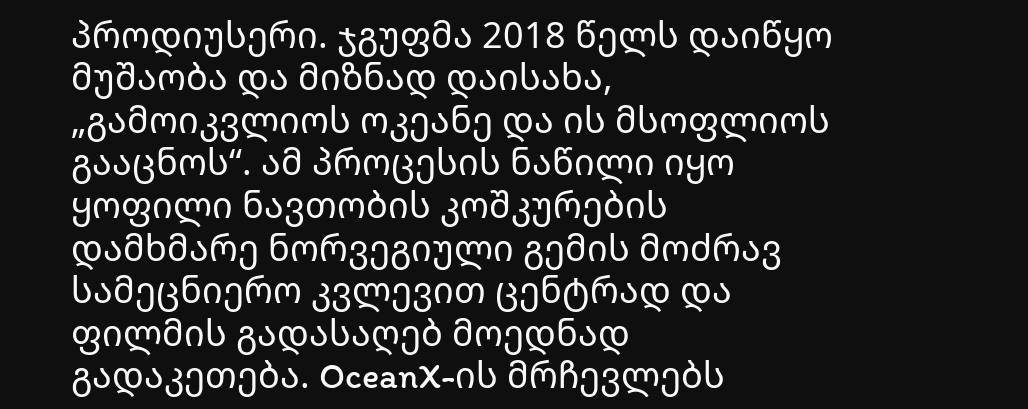პროდიუსერი. ჯგუფმა 2018 წელს დაიწყო მუშაობა და მიზნად დაისახა, „გამოიკვლიოს ოკეანე და ის მსოფლიოს გააცნოს“. ამ პროცესის ნაწილი იყო ყოფილი ნავთობის კოშკურების დამხმარე ნორვეგიული გემის მოძრავ სამეცნიერო კვლევით ცენტრად და ფილმის გადასაღებ მოედნად გადაკეთება. OceanX-ის მრჩევლებს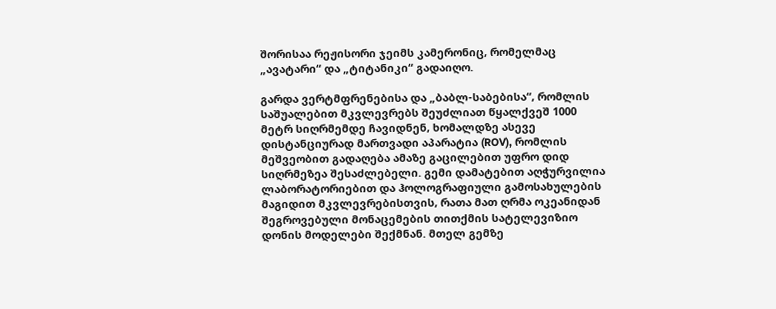შორისაა რეჟისორი ჯეიმს კამერონიც, რომელმაც „ავატარი“ და „ტიტანიკი“ გადაიღო.

გარდა ვერტმფრენებისა და „ბაბლ-საბებისა“, რომლის საშუალებით მკვლევრებს შეუძლიათ წყალქვეშ 1000 მეტრ სიღრმემდე ჩავიდნენ, ხომალდზე ასევე დისტანციურად მართვადი აპარატია (ROV), რომლის მეშვეობით გადაღება ამაზე გაცილებით უფრო დიდ სიღრმეზეა შესაძლებელი. გემი დამატებით აღჭურვილია ლაბორატორიებით და ჰოლოგრაფიული გამოსახულების მაგიდით მკვლევრებისთვის, რათა მათ ღრმა ოკეანიდან შეგროვებული მონაცემების თითქმის სატელევიზიო დონის მოდელები შექმნან. მთელ გემზე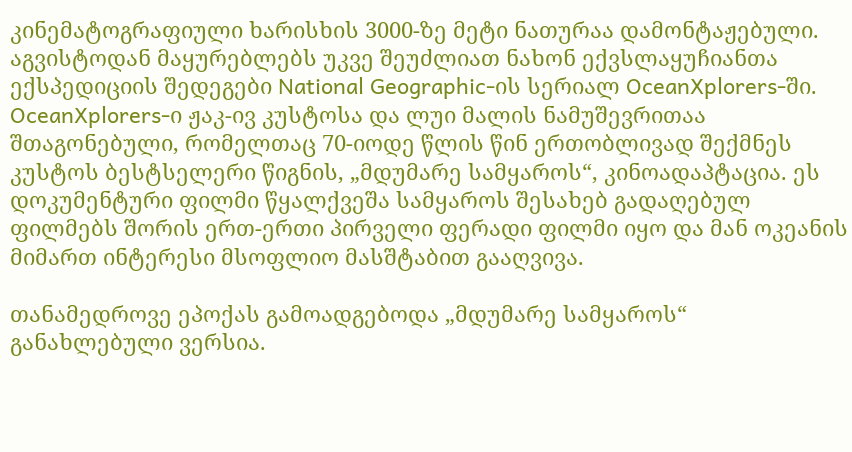კინემატოგრაფიული ხარისხის 3000-ზე მეტი ნათურაა დამონტაჟებული. აგვისტოდან მაყურებლებს უკვე შეუძლიათ ნახონ ექვსლაყუჩიანთა ექსპედიციის შედეგები National Geographic-ის სერიალ OceanXplorers-ში.
OceanXplorers-ი ჟაკ-ივ კუსტოსა და ლუი მალის ნამუშევრითაა შთაგონებული, რომელთაც 70-იოდე წლის წინ ერთობლივად შექმნეს კუსტოს ბესტსელერი წიგნის, „მდუმარე სამყაროს“, კინოადაპტაცია. ეს დოკუმენტური ფილმი წყალქვეშა სამყაროს შესახებ გადაღებულ ფილმებს შორის ერთ-ერთი პირველი ფერადი ფილმი იყო და მან ოკეანის მიმართ ინტერესი მსოფლიო მასშტაბით გააღვივა.

თანამედროვე ეპოქას გამოადგებოდა „მდუმარე სამყაროს“ განახლებული ვერსია.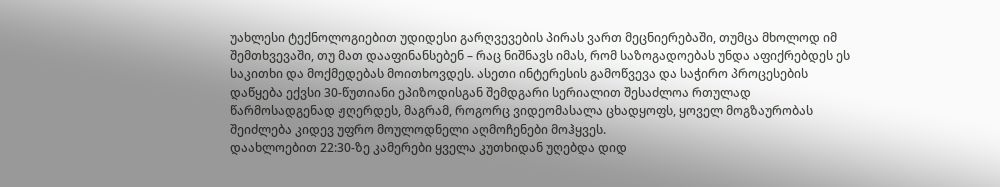უახლესი ტექნოლოგიებით უდიდესი გარღვევების პირას ვართ მეცნიერებაში, თუმცა მხოლოდ იმ შემთხვევაში, თუ მათ დააფინანსებენ – რაც ნიშნავს იმას, რომ საზოგადოებას უნდა აფიქრებდეს ეს საკითხი და მოქმედებას მოითხოვდეს. ასეთი ინტერესის გამოწვევა და საჭირო პროცესების დაწყება ექვსი 30-წუთიანი ეპიზოდისგან შემდგარი სერიალით შესაძლოა რთულად წარმოსადგენად ჟღერდეს, მაგრამ, როგორც ვიდეომასალა ცხადყოფს, ყოველ მოგზაურობას შეიძლება კიდევ უფრო მოულოდნელი აღმოჩენები მოჰყვეს.
დაახლოებით 22:30-ზე კამერები ყველა კუთხიდან უღებდა დიდ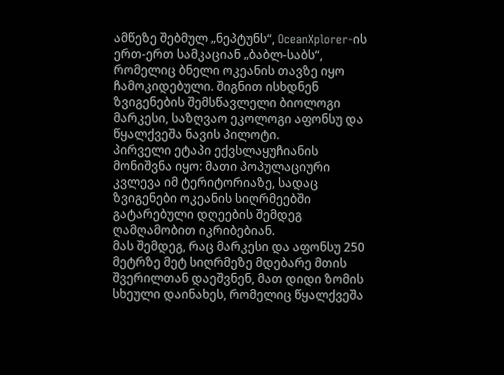ამწეზე შებმულ „ნეპტუნს“, OceanXplorer-ის ერთ-ერთ სამკაციან „ბაბლ-საბს“, რომელიც ბნელი ოკეანის თავზე იყო ჩამოკიდებული. შიგნით ისხდნენ ზვიგენების შემსწავლელი ბიოლოგი მარკესი, საზღვაო ეკოლოგი აფონსუ და წყალქვეშა ნავის პილოტი.
პირველი ეტაპი ექვსლაყუჩიანის მონიშვნა იყო: მათი პოპულაციური კვლევა იმ ტერიტორიაზე, სადაც ზვიგენები ოკეანის სიღრმეებში გატარებული დღეების შემდეგ ღამღამობით იკრიბებიან.
მას შემდეგ, რაც მარკესი და აფონსუ 250 მეტრზე მეტ სიღრმეზე მდებარე მთის შვერილთან დაეშვნენ, მათ დიდი ზომის სხეული დაინახეს, რომელიც წყალქვეშა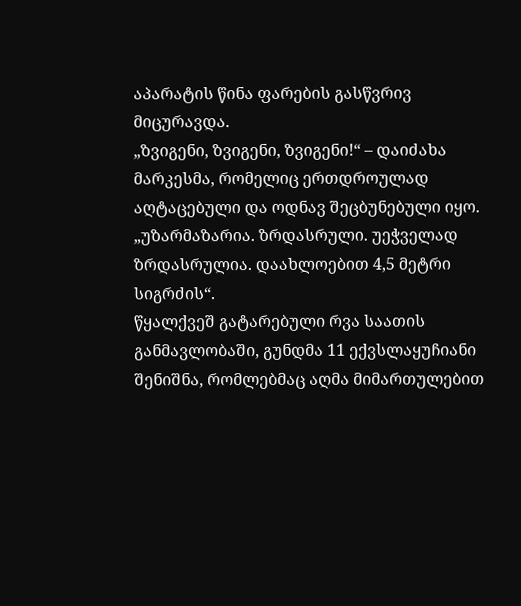აპარატის წინა ფარების გასწვრივ მიცურავდა.
„ზვიგენი, ზვიგენი, ზვიგენი!“ – დაიძახა მარკესმა, რომელიც ერთდროულად აღტაცებული და ოდნავ შეცბუნებული იყო. „უზარმაზარია. ზრდასრული. უეჭველად ზრდასრულია. დაახლოებით 4,5 მეტრი სიგრძის“.
წყალქვეშ გატარებული რვა საათის განმავლობაში, გუნდმა 11 ექვსლაყუჩიანი შენიშნა, რომლებმაც აღმა მიმართულებით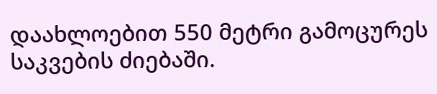დაახლოებით 550 მეტრი გამოცურეს საკვების ძიებაში.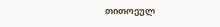თითოეულ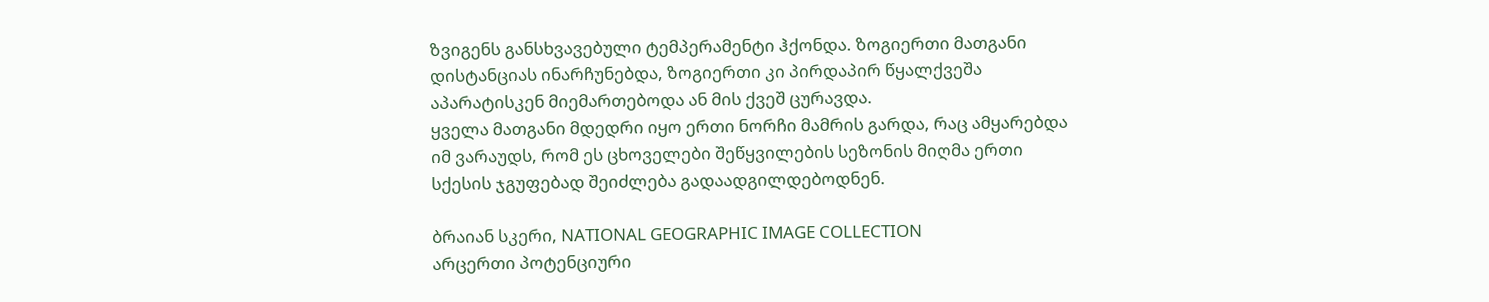ზვიგენს განსხვავებული ტემპერამენტი ჰქონდა. ზოგიერთი მათგანი დისტანციას ინარჩუნებდა, ზოგიერთი კი პირდაპირ წყალქვეშა აპარატისკენ მიემართებოდა ან მის ქვეშ ცურავდა.
ყველა მათგანი მდედრი იყო ერთი ნორჩი მამრის გარდა, რაც ამყარებდა იმ ვარაუდს, რომ ეს ცხოველები შეწყვილების სეზონის მიღმა ერთი სქესის ჯგუფებად შეიძლება გადაადგილდებოდნენ.

ბრაიან სკერი, NATIONAL GEOGRAPHIC IMAGE COLLECTION
არცერთი პოტენციური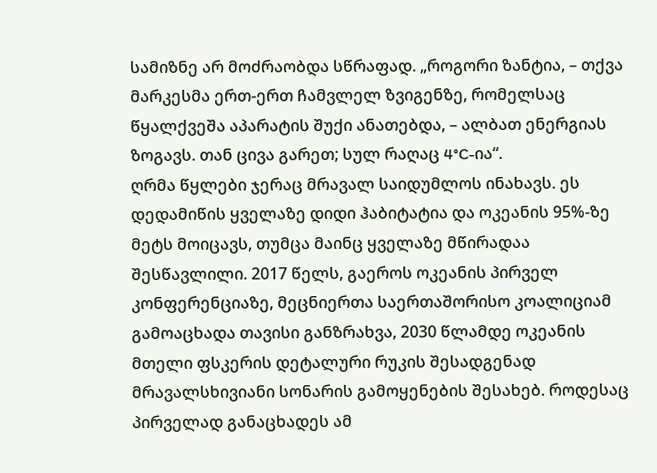სამიზნე არ მოძრაობდა სწრაფად. „როგორი ზანტია, – თქვა მარკესმა ერთ-ერთ ჩამვლელ ზვიგენზე, რომელსაც წყალქვეშა აპარატის შუქი ანათებდა, – ალბათ ენერგიას ზოგავს. თან ცივა გარეთ; სულ რაღაც 4°C-ია“.
ღრმა წყლები ჯერაც მრავალ საიდუმლოს ინახავს. ეს დედამიწის ყველაზე დიდი ჰაბიტატია და ოკეანის 95%-ზე მეტს მოიცავს, თუმცა მაინც ყველაზე მწირადაა შესწავლილი. 2017 წელს, გაეროს ოკეანის პირველ კონფერენციაზე, მეცნიერთა საერთაშორისო კოალიციამ გამოაცხადა თავისი განზრახვა, 2030 წლამდე ოკეანის მთელი ფსკერის დეტალური რუკის შესადგენად მრავალსხივიანი სონარის გამოყენების შესახებ. როდესაც პირველად განაცხადეს ამ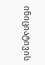ინიციატივის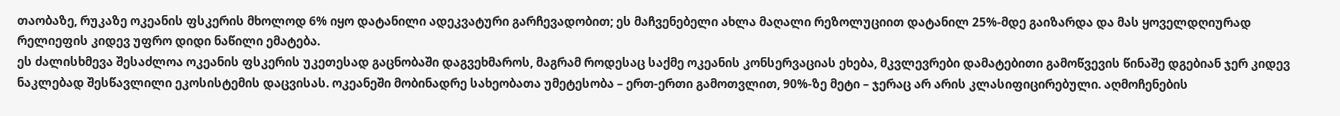თაობაზე, რუკაზე ოკეანის ფსკერის მხოლოდ 6% იყო დატანილი ადეკვატური გარჩევადობით; ეს მაჩვენებელი ახლა მაღალი რეზოლუციით დატანილ 25%-მდე გაიზარდა და მას ყოველდღიურად რელიეფის კიდევ უფრო დიდი ნაწილი ემატება.
ეს ძალისხმევა შესაძლოა ოკეანის ფსკერის უკეთესად გაცნობაში დაგვეხმაროს, მაგრამ როდესაც საქმე ოკეანის კონსერვაციას ეხება, მკვლევრები დამატებითი გამოწვევის წინაშე დგებიან ჯერ კიდევ ნაკლებად შესწავლილი ეკოსისტემის დაცვისას. ოკეანეში მობინადრე სახეობათა უმეტესობა – ერთ-ერთი გამოთვლით, 90%-ზე მეტი – ჯერაც არ არის კლასიფიცირებული. აღმოჩენების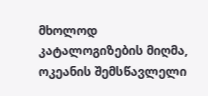მხოლოდ კატალოგიზების მიღმა, ოკეანის შემსწავლელი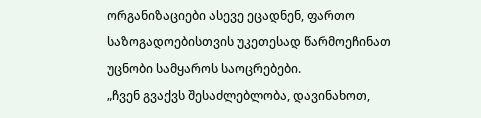ორგანიზაციები ასევე ეცადნენ, ფართო საზოგადოებისთვის უკეთესად წარმოეჩინათ უცნობი სამყაროს საოცრებები.
„ჩვენ გვაქვს შესაძლებლობა, დავინახოთ,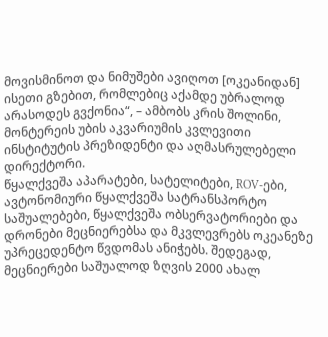მოვისმინოთ და ნიმუშები ავიღოთ [ოკეანიდან] ისეთი გზებით, რომლებიც აქამდე უბრალოდ არასოდეს გვქონია“, – ამბობს კრის შოლინი, მონტერეის უბის აკვარიუმის კვლევითი ინსტიტუტის პრეზიდენტი და აღმასრულებელი დირექტორი.
წყალქვეშა აპარატები, სატელიტები, ROV-ები, ავტონომიური წყალქვეშა სატრანსპორტო საშუალებები, წყალქვეშა ობსერვატორიები და დრონები მეცნიერებსა და მკვლევრებს ოკეანეზე უპრეცედენტო წვდომას ანიჭებს. შედეგად, მეცნიერები საშუალოდ ზღვის 2000 ახალ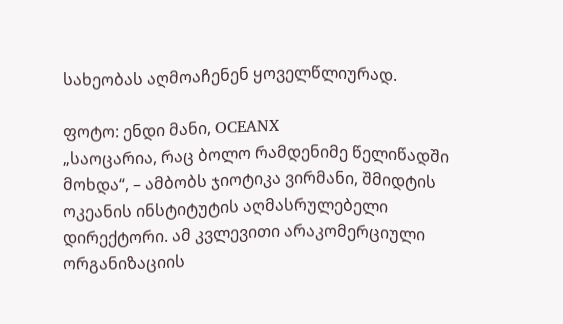სახეობას აღმოაჩენენ ყოველწლიურად.

ფოტო: ენდი მანი, OCEANX
„საოცარია, რაც ბოლო რამდენიმე წელიწადში მოხდა“, – ამბობს ჯიოტიკა ვირმანი, შმიდტის ოკეანის ინსტიტუტის აღმასრულებელი დირექტორი. ამ კვლევითი არაკომერციული ორგანიზაციის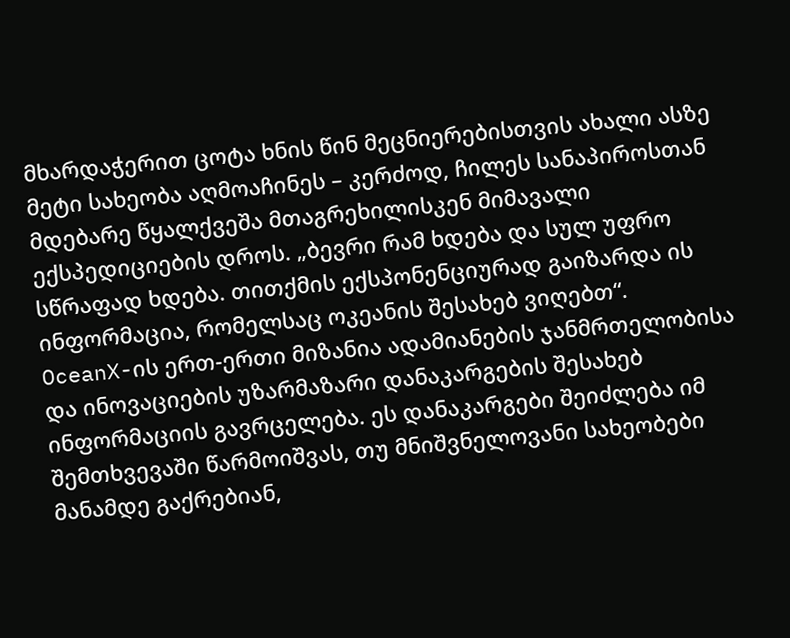მხარდაჭერით ცოტა ხნის წინ მეცნიერებისთვის ახალი ასზე მეტი სახეობა აღმოაჩინეს – კერძოდ, ჩილეს სანაპიროსთან მდებარე წყალქვეშა მთაგრეხილისკენ მიმავალი ექსპედიციების დროს. „ბევრი რამ ხდება და სულ უფრო სწრაფად ხდება. თითქმის ექსპონენციურად გაიზარდა ის ინფორმაცია, რომელსაც ოკეანის შესახებ ვიღებთ“.
OceanX-ის ერთ-ერთი მიზანია ადამიანების ჯანმრთელობისა და ინოვაციების უზარმაზარი დანაკარგების შესახებ ინფორმაციის გავრცელება. ეს დანაკარგები შეიძლება იმ შემთხვევაში წარმოიშვას, თუ მნიშვნელოვანი სახეობები მანამდე გაქრებიან,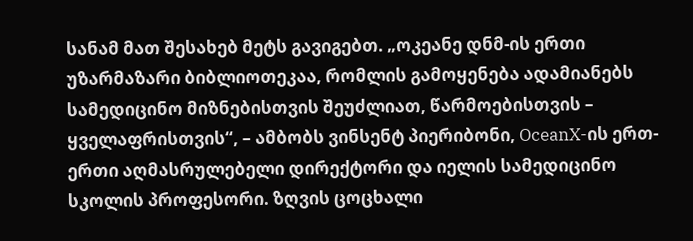სანამ მათ შესახებ მეტს გავიგებთ. „ოკეანე დნმ-ის ერთი უზარმაზარი ბიბლიოთეკაა, რომლის გამოყენება ადამიანებს სამედიცინო მიზნებისთვის შეუძლიათ, წარმოებისთვის – ყველაფრისთვის“, – ამბობს ვინსენტ პიერიბონი, OceanX-ის ერთ-ერთი აღმასრულებელი დირექტორი და იელის სამედიცინო სკოლის პროფესორი. ზღვის ცოცხალი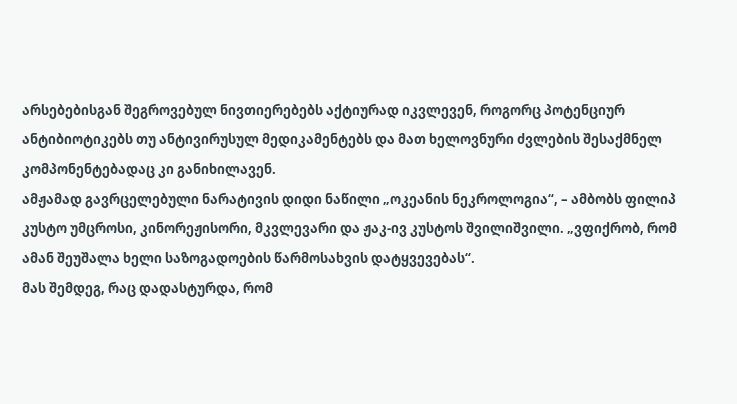არსებებისგან შეგროვებულ ნივთიერებებს აქტიურად იკვლევენ, როგორც პოტენციურ ანტიბიოტიკებს თუ ანტივირუსულ მედიკამენტებს და მათ ხელოვნური ძვლების შესაქმნელ კომპონენტებადაც კი განიხილავენ.
ამჟამად გავრცელებული ნარატივის დიდი ნაწილი „ოკეანის ნეკროლოგია“, – ამბობს ფილიპ კუსტო უმცროსი, კინორეჟისორი, მკვლევარი და ჟაკ-ივ კუსტოს შვილიშვილი. „ვფიქრობ, რომ ამან შეუშალა ხელი საზოგადოების წარმოსახვის დატყვევებას“.
მას შემდეგ, რაც დადასტურდა, რომ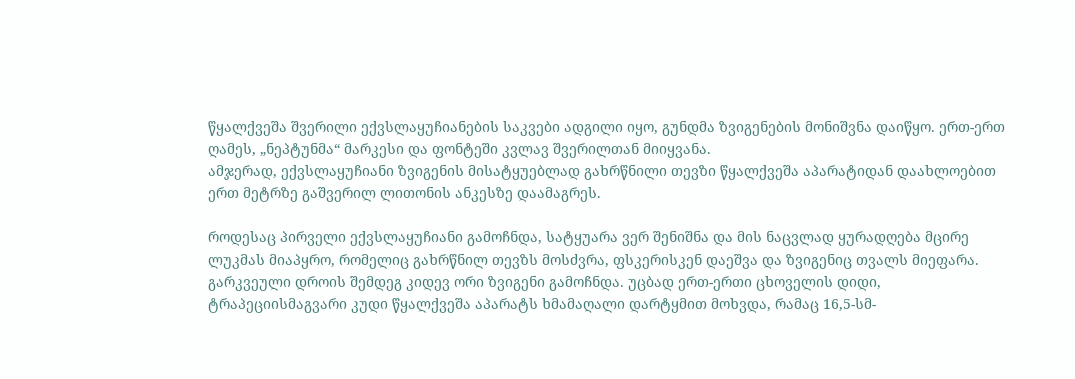წყალქვეშა შვერილი ექვსლაყუჩიანების საკვები ადგილი იყო, გუნდმა ზვიგენების მონიშვნა დაიწყო. ერთ-ერთ ღამეს, „ნეპტუნმა“ მარკესი და ფონტეში კვლავ შვერილთან მიიყვანა.
ამჯერად, ექვსლაყუჩიანი ზვიგენის მისატყუებლად გახრწნილი თევზი წყალქვეშა აპარატიდან დაახლოებით ერთ მეტრზე გაშვერილ ლითონის ანკესზე დაამაგრეს.

როდესაც პირველი ექვსლაყუჩიანი გამოჩნდა, სატყუარა ვერ შენიშნა და მის ნაცვლად ყურადღება მცირე ლუკმას მიაპყრო, რომელიც გახრწნილ თევზს მოსძვრა, ფსკერისკენ დაეშვა და ზვიგენიც თვალს მიეფარა. გარკვეული დროის შემდეგ კიდევ ორი ზვიგენი გამოჩნდა. უცბად ერთ-ერთი ცხოველის დიდი, ტრაპეციისმაგვარი კუდი წყალქვეშა აპარატს ხმამაღალი დარტყმით მოხვდა, რამაც 16,5-სმ-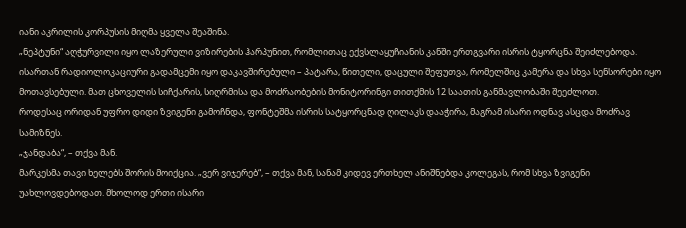იანი აკრილის კორპუსის მიღმა ყველა შეაშინა.
„ნეპტუნი“ აღჭურვილი იყო ლაზერული ვიზირების ჰარპუნით, რომლითაც ექვსლაყუჩიანის კანში ერთგვარი ისრის ტყორცნა შეიძლებოდა. ისართან რადიოლოკაციური გადამცემი იყო დაკავშირებული – პატარა, წითელი, დაცული შეფუთვა, რომელშიც კამერა და სხვა სენსორები იყო მოთავსებული. მათ ცხოველის სიჩქარის, სიღრმისა და მოძრაობების მონიტორინგი თითქმის 12 საათის განმავლობაში შეეძლოთ.
როდესაც ორიდან უფრო დიდი ზვიგენი გამოჩნდა, ფონტეშმა ისრის სატყორცნად ღილაკს დააჭირა, მაგრამ ისარი ოდნავ ასცდა მოძრავ სამიზნეს.
„ჯანდაბა“, – თქვა მან.
მარკესმა თავი ხელებს შორის მოიქცია. „ვერ ვიჯერებ“, – თქვა მან, სანამ კიდევ ერთხელ ანიშნებდა კოლეგას, რომ სხვა ზვიგენი უახლოვდებოდათ. მხოლოდ ერთი ისარი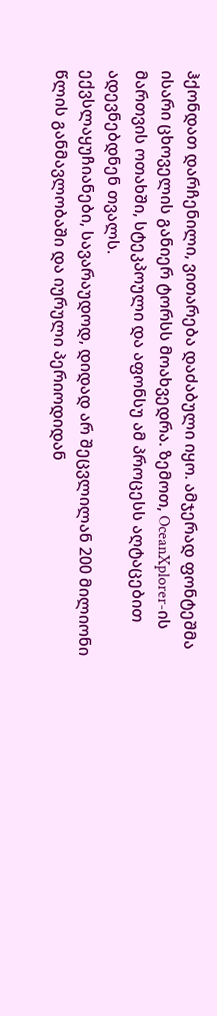ჰქონდათ დარჩენილი, ვითარება დაძაბული იყო. ამჯერად ფონტეშმა ისარი ცხოველის განიერ ტორსს მოახვედრა. ზემოთ, OceanXplorer-ის მართვის ოთახში, სტეკპოული და აფონსუ ამ პროცესს აღტაცებით ადევნებდნენ თვალს.
ექვსლაყუჩიანები, სავარაუდოდ, დიდად არ შეცვლილან 200 მილიონი წლის განმავლობაში და იურული პერიოდიდან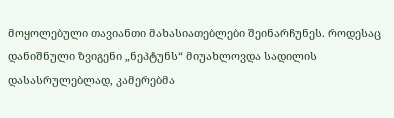მოყოლებული თავიანთი მახასიათებლები შეინარჩუნეს. როდესაც დანიშნული ზვიგენი „ნეპტუნს“ მიუახლოვდა სადილის დასასრულებლად, კამერებმა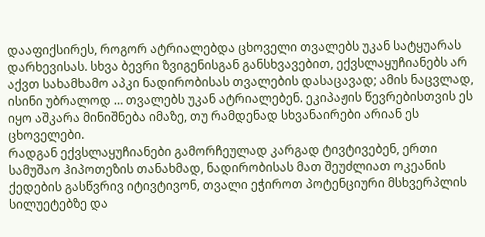დააფიქსირეს, როგორ ატრიალებდა ცხოველი თვალებს უკან სატყუარას დარხევისას. სხვა ბევრი ზვიგენისგან განსხვავებით, ექვსლაყუჩიანებს არ აქვთ სახამხამო აპკი ნადირობისას თვალების დასაცავად; ამის ნაცვლად, ისინი უბრალოდ … თვალებს უკან ატრიალებენ. ეკიპაჟის წევრებისთვის ეს იყო აშკარა მინიშნება იმაზე, თუ რამდენად სხვანაირები არიან ეს ცხოველები.
რადგან ექვსლაყუჩიანები გამორჩეულად კარგად ტივტივებენ, ერთი სამუშაო ჰიპოთეზის თანახმად, ნადირობისას მათ შეუძლიათ ოკეანის ქედების გასწვრივ იტივტივონ, თვალი ეჭიროთ პოტენციური მსხვერპლის სილუეტებზე და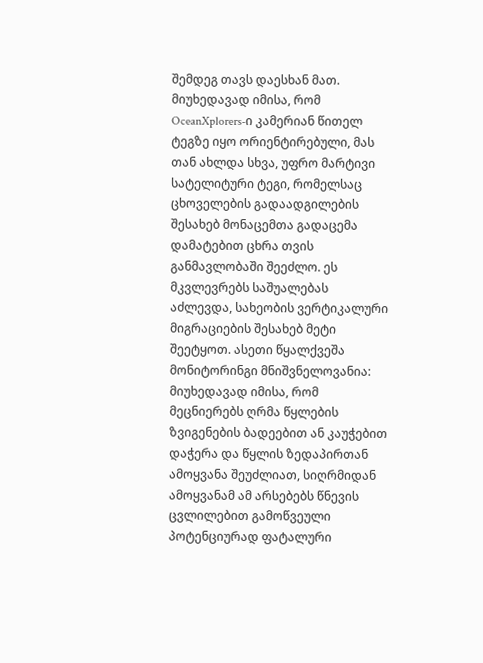შემდეგ თავს დაესხან მათ.
მიუხედავად იმისა, რომ OceanXplorers-ი კამერიან წითელ ტეგზე იყო ორიენტირებული, მას თან ახლდა სხვა, უფრო მარტივი სატელიტური ტეგი, რომელსაც ცხოველების გადაადგილების შესახებ მონაცემთა გადაცემა დამატებით ცხრა თვის განმავლობაში შეეძლო. ეს მკვლევრებს საშუალებას აძლევდა, სახეობის ვერტიკალური მიგრაციების შესახებ მეტი შეეტყოთ. ასეთი წყალქვეშა მონიტორინგი მნიშვნელოვანია: მიუხედავად იმისა, რომ მეცნიერებს ღრმა წყლების ზვიგენების ბადეებით ან კაუჭებით დაჭერა და წყლის ზედაპირთან ამოყვანა შეუძლიათ, სიღრმიდან ამოყვანამ ამ არსებებს წნევის ცვლილებით გამოწვეული პოტენციურად ფატალური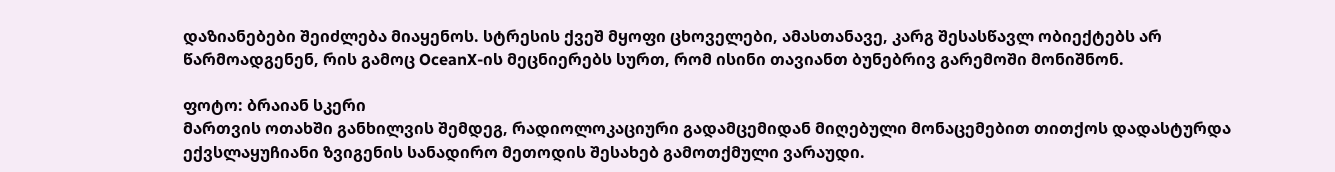დაზიანებები შეიძლება მიაყენოს. სტრესის ქვეშ მყოფი ცხოველები, ამასთანავე, კარგ შესასწავლ ობიექტებს არ წარმოადგენენ, რის გამოც OceanX-ის მეცნიერებს სურთ, რომ ისინი თავიანთ ბუნებრივ გარემოში მონიშნონ.

ფოტო: ბრაიან სკერი
მართვის ოთახში განხილვის შემდეგ, რადიოლოკაციური გადამცემიდან მიღებული მონაცემებით თითქოს დადასტურდა ექვსლაყუჩიანი ზვიგენის სანადირო მეთოდის შესახებ გამოთქმული ვარაუდი.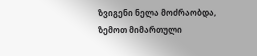ზვიგენი ნელა მოძრაობდა, ზემოთ მიმართული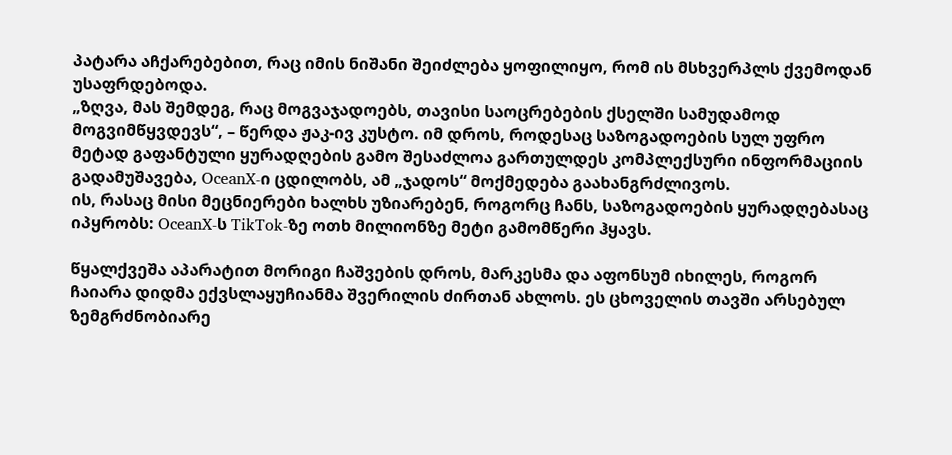პატარა აჩქარებებით, რაც იმის ნიშანი შეიძლება ყოფილიყო, რომ ის მსხვერპლს ქვემოდან უსაფრდებოდა.
„ზღვა, მას შემდეგ, რაც მოგვაჯადოებს, თავისი საოცრებების ქსელში სამუდამოდ მოგვიმწყვდევს“, – წერდა ჟაკ-ივ კუსტო. იმ დროს, როდესაც საზოგადოების სულ უფრო მეტად გაფანტული ყურადღების გამო შესაძლოა გართულდეს კომპლექსური ინფორმაციის გადამუშავება, OceanX-ი ცდილობს, ამ „ჯადოს“ მოქმედება გაახანგრძლივოს.
ის, რასაც მისი მეცნიერები ხალხს უზიარებენ, როგორც ჩანს, საზოგადოების ყურადღებასაც იპყრობს: OceanX-ს TikTok-ზე ოთხ მილიონზე მეტი გამომწერი ჰყავს.

წყალქვეშა აპარატით მორიგი ჩაშვების დროს, მარკესმა და აფონსუმ იხილეს, როგორ ჩაიარა დიდმა ექვსლაყუჩიანმა შვერილის ძირთან ახლოს. ეს ცხოველის თავში არსებულ ზემგრძნობიარე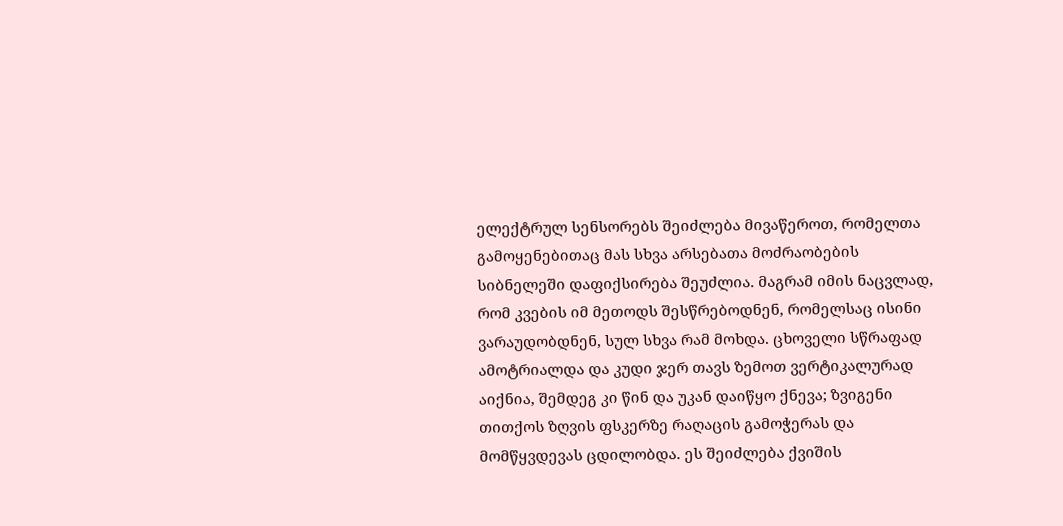ელექტრულ სენსორებს შეიძლება მივაწეროთ, რომელთა გამოყენებითაც მას სხვა არსებათა მოძრაობების სიბნელეში დაფიქსირება შეუძლია. მაგრამ იმის ნაცვლად, რომ კვების იმ მეთოდს შესწრებოდნენ, რომელსაც ისინი ვარაუდობდნენ, სულ სხვა რამ მოხდა. ცხოველი სწრაფად ამოტრიალდა და კუდი ჯერ თავს ზემოთ ვერტიკალურად აიქნია, შემდეგ კი წინ და უკან დაიწყო ქნევა; ზვიგენი თითქოს ზღვის ფსკერზე რაღაცის გამოჭერას და მომწყვდევას ცდილობდა. ეს შეიძლება ქვიშის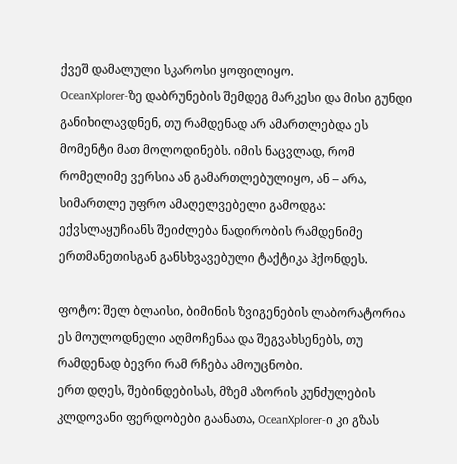ქვეშ დამალული სკაროსი ყოფილიყო.
OceanXplorer-ზე დაბრუნების შემდეგ მარკესი და მისი გუნდი განიხილავდნენ, თუ რამდენად არ ამართლებდა ეს მომენტი მათ მოლოდინებს. იმის ნაცვლად, რომ რომელიმე ვერსია ან გამართლებულიყო, ან – არა, სიმართლე უფრო ამაღელვებელი გამოდგა: ექვსლაყუჩიანს შეიძლება ნადირობის რამდენიმე ერთმანეთისგან განსხვავებული ტაქტიკა ჰქონდეს.

ფოტო: შელ ბლაისი, ბიმინის ზვიგენების ლაბორატორია
ეს მოულოდნელი აღმოჩენაა და შეგვახსენებს, თუ რამდენად ბევრი რამ რჩება ამოუცნობი.
ერთ დღეს, შებინდებისას, მზემ აზორის კუნძულების კლდოვანი ფერდობები გაანათა, OceanXplorer-ი კი გზას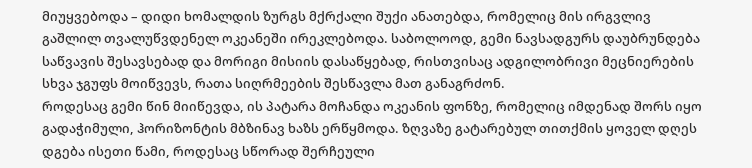მიუყვებოდა – დიდი ხომალდის ზურგს მქრქალი შუქი ანათებდა, რომელიც მის ირგვლივ გაშლილ თვალუწვდენელ ოკეანეში ირეკლებოდა. საბოლოოდ, გემი ნავსადგურს დაუბრუნდება საწვავის შესავსებად და მორიგი მისიის დასაწყებად, რისთვისაც ადგილობრივი მეცნიერების სხვა ჯგუფს მოიწვევს, რათა სიღრმეების შესწავლა მათ განაგრძონ.
როდესაც გემი წინ მიიწევდა, ის პატარა მოჩანდა ოკეანის ფონზე, რომელიც იმდენად შორს იყო გადაჭიმული, ჰორიზონტის მბზინავ ხაზს ერწყმოდა. ზღვაზე გატარებულ თითქმის ყოველ დღეს დგება ისეთი წამი, როდესაც სწორად შერჩეული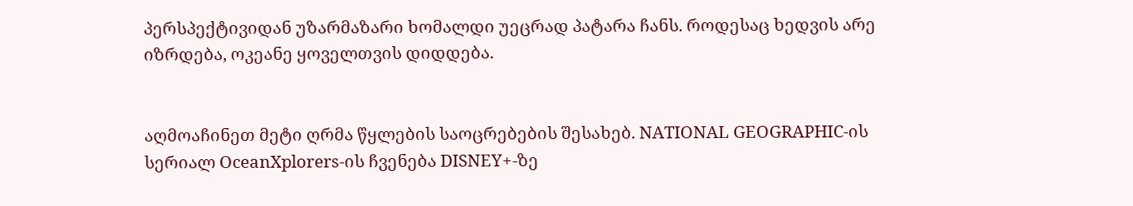პერსპექტივიდან უზარმაზარი ხომალდი უეცრად პატარა ჩანს. როდესაც ხედვის არე იზრდება, ოკეანე ყოველთვის დიდდება.


აღმოაჩინეთ მეტი ღრმა წყლების საოცრებების შესახებ. NATIONAL GEOGRAPHIC-ის სერიალ OceanXplorers-ის ჩვენება DISNEY+-ზე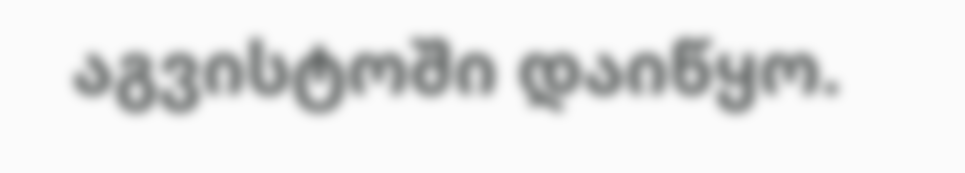აგვისტოში დაიწყო.